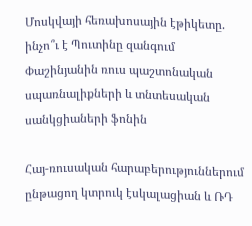Մոսկվայի հեռախոսային էթիկետը. ինչո՞ւ է Պուտինը զանգում Փաշինյանին ռուս պաշտոնական սպառնալիքների և տնտեսական սանկցիաների ֆոնին

Հայ-ռուսական հարաբերություններում ընթացող կտրուկ էսկալացիան և ՌԴ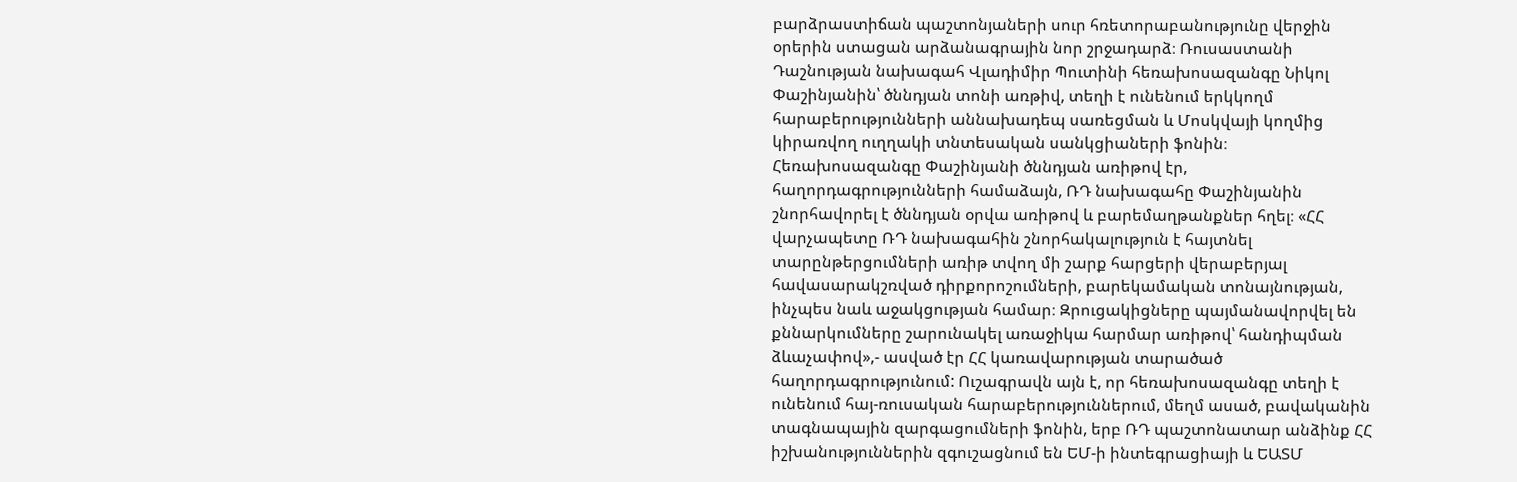բարձրաստիճան պաշտոնյաների սուր հռետորաբանությունը վերջին օրերին ստացան արձանագրային նոր շրջադարձ։ Ռուսաստանի Դաշնության նախագահ Վլադիմիր Պուտինի հեռախոսազանգը Նիկոլ Փաշինյանին՝ ծննդյան տոնի առթիվ, տեղի է ունենում երկկողմ հարաբերությունների աննախադեպ սառեցման և Մոսկվայի կողմից կիրառվող ուղղակի տնտեսական սանկցիաների ֆոնին։ Հեռախոսազանգը Փաշինյանի ծննդյան առիթով էր, հաղորդագրությունների համաձայն, ՌԴ նախագահը Փաշինյանին շնորհավորել է ծննդյան օրվա առիթով և բարեմաղթանքներ հղել։ «ՀՀ վարչապետը ՌԴ նախագահին շնորհակալություն է հայտնել տարընթերցումների առիթ տվող մի շարք հարցերի վերաբերյալ հավասարակշռված դիրքորոշումների, բարեկամական տոնայնության, ինչպես նաև աջակցության համար։ Զրուցակիցները պայմանավորվել են քննարկումները շարունակել առաջիկա հարմար առիթով՝ հանդիպման ձևաչափով»,- ասված էր ՀՀ կառավարության տարածած հաղորդագրությունում: Ուշագրավն այն է, որ հեռախոսազանգը տեղի է ունենում հայ-ռուսական հարաբերություններում, մեղմ ասած, բավականին տագնապային զարգացումների ֆոնին, երբ ՌԴ պաշտոնատար անձինք ՀՀ իշխանություններին զգուշացնում են ԵՄ-ի ինտեգրացիայի և ԵԱՏՄ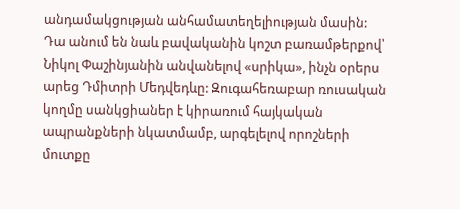անդամակցության անհամատեղելիության մասին: Դա անում են նաև բավականին կոշտ բառամթերքով՝ Նիկոլ Փաշինյանին անվանելով «սրիկա», ինչն օրերս արեց Դմիտրի Մեդվեդևը: Զուգահեռաբար ռուսական կողմը սանկցիաներ է կիրառում հայկական ապրանքների նկատմամբ, արգելելով որոշների մուտքը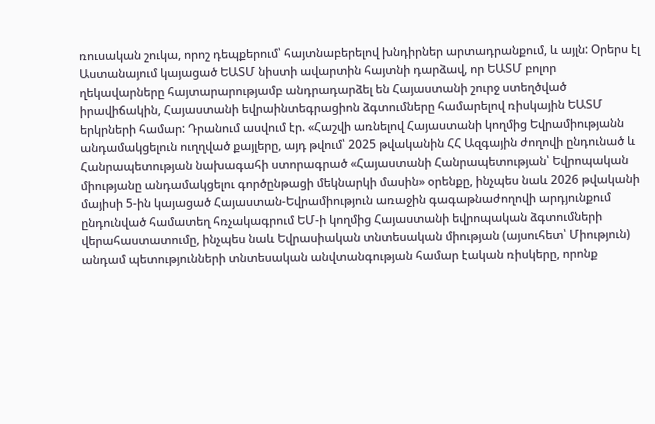ռուսական շուկա, որոշ դեպքերում՝ հայտնաբերելով խնդիրներ արտադրանքում, և այլն: Օրերս էլ Աստանայում կայացած ԵԱՏՄ նիստի ավարտին հայտնի դարձավ, որ ԵԱՏՄ բոլոր ղեկավարները հայտարարությամբ անդրադարձել են Հայաստանի շուրջ ստեղծված իրավիճակին, Հայաստանի եվրաինտեգրացիոն ձգտումները համարելով ռիսկային ԵԱՏՄ երկրների համար: Դրանում ասվում էր. «Հաշվի առնելով Հայաստանի կողմից Եվրամիությանն անդամակցելուն ուղղված քայլերը, այդ թվում՝ 2025 թվականին ՀՀ Ազգային ժողովի ընդունած և Հանրապետության նախագահի ստորագրած «Հայաստանի Հանրապետության՝ Եվրոպական միությանը անդամակցելու գործընթացի մեկնարկի մասին» օրենքը, ինչպես նաև 2026 թվականի մայիսի 5-ին կայացած Հայաստան-Եվրամիություն առաջին գագաթնաժողովի արդյունքում ընդունված համատեղ հռչակագրում ԵՄ-ի կողմից Հայաստանի եվրոպական ձգտումների վերահաստատումը, ինչպես նաև Եվրասիական տնտեսական միության (այսուհետ՝ Միություն) անդամ պետությունների տնտեսական անվտանգության համար էական ռիսկերը, որոնք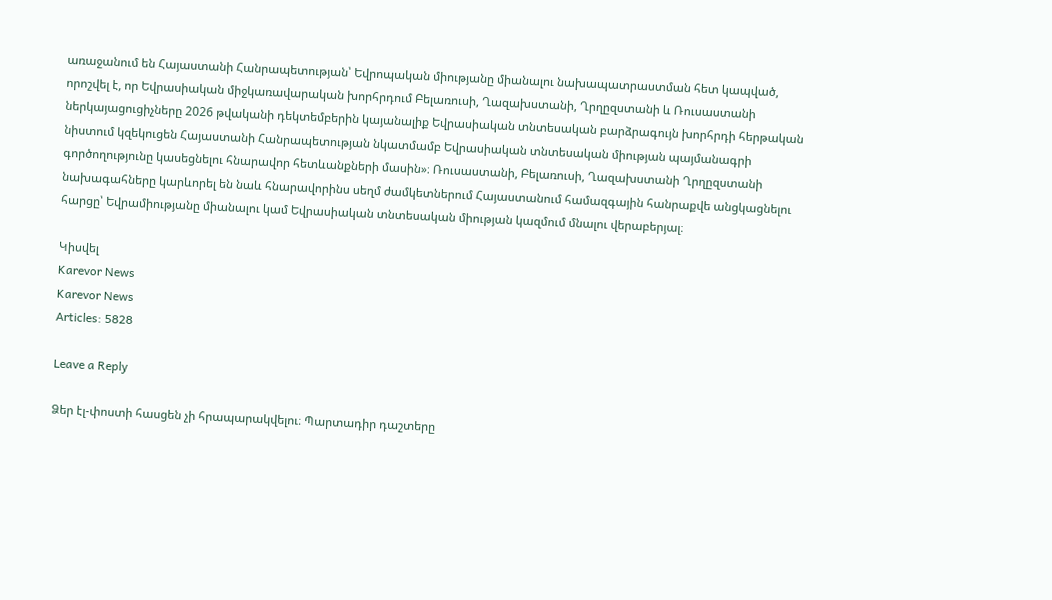առաջանում են Հայաստանի Հանրապետության՝ Եվրոպական միությանը միանալու նախապատրաստման հետ կապված, որոշվել է, որ Եվրասիական միջկառավարական խորհրդում Բելառուսի, Ղազախստանի, Ղրղըզստանի և Ռուսաստանի ներկայացուցիչները 2026 թվականի դեկտեմբերին կայանալիք Եվրասիական տնտեսական բարձրագույն խորհրդի հերթական նիստում կզեկուցեն Հայաստանի Հանրապետության նկատմամբ Եվրասիական տնտեսական միության պայմանագրի գործողությունը կասեցնելու հնարավոր հետևանքների մասին»։ Ռուսաստանի, Բելառուսի, Ղազախստանի Ղրղըզստանի նախագահները կարևորել են նաև հնարավորինս սեղմ ժամկետներում Հայաստանում համազգային հանրաքվե անցկացնելու հարցը՝ Եվրամիությանը միանալու կամ Եվրասիական տնտեսական միության կազմում մնալու վերաբերյալ։

Կիսվել
Karevor News
Karevor News
Articles: 5828

Leave a Reply

Ձեր էլ-փոստի հասցեն չի հրապարակվելու։ Պարտադիր դաշտերը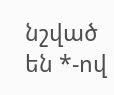նշված են *-ով